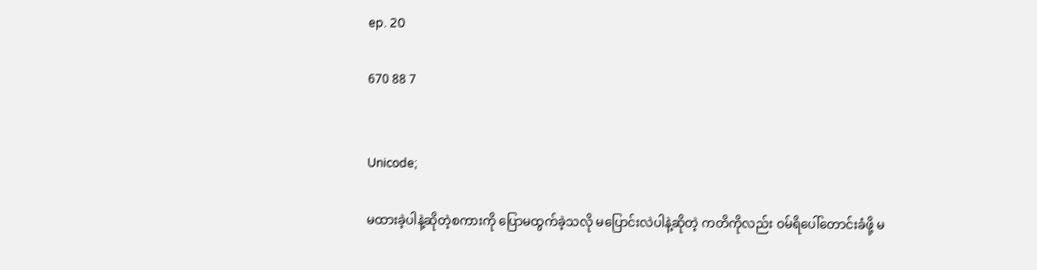ep. 20

670 88 7


Unicode;

မထားခဲ့ပါနဲ့ဆိုတဲ့စကားကို ပြောမထွက်ခဲ့သလို မပြောင်းလဲပါနဲ့ဆိုတဲ့ ကတိကိုလည်း ဝမ်ရိပေါ်တောင်းခံဖို့ မ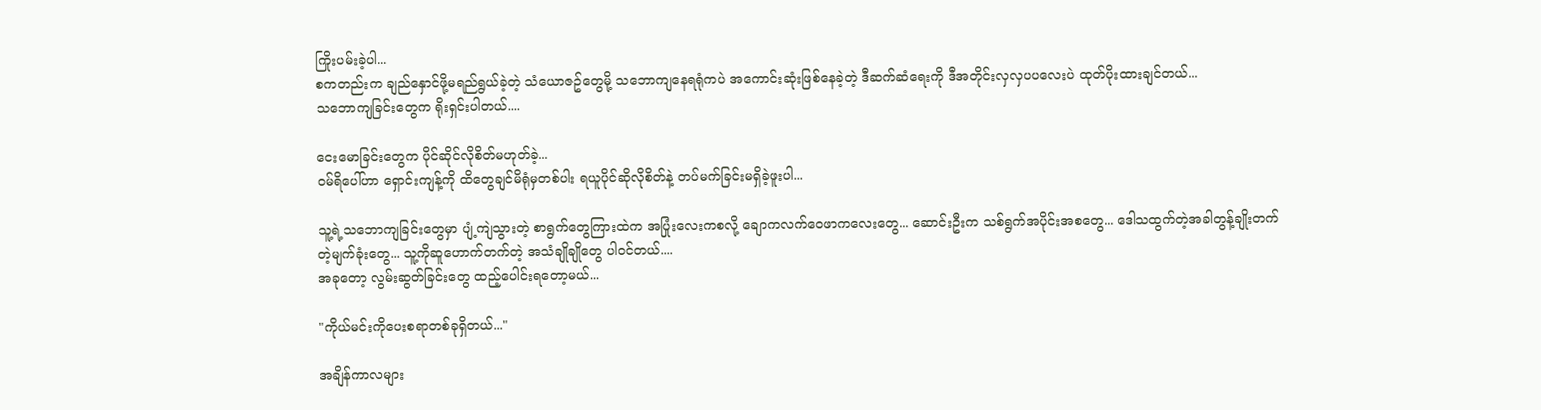ကြိုးပမ်းခဲ့ပါ...
စကတည်းက ချည်နှောင်ဖို့မရည်ရွယ်ခဲ့တဲ့ သံယောဇဥ်တွေမို့ သဘောကျနေရရုံကပဲ အကောင်းဆုံးဖြစ်နေခဲ့တဲ့ ဒီဆက်ဆံရေးကို ဒီအတိုင်းလှလှပပလေးပဲ ထုတ်ပိုးထားချင်တယ်...
သဘောကျခြင်းတွေက ရိုးရှင်းပါတယ်....

ငေးမောခြင်းတွေက ပိုင်ဆိုင်လိုစိတ်မဟုတ်ခဲ့...
ဝမ်ရိပေါ်ဟာ ရှောင်းကျန့်ကို ထိတွေချင်မိရုံမှတစ်ပါး ရယူပိုင်ဆိုလိုစိတ်နဲ့ တပ်မက်ခြင်းမရှိခဲ့ဖူးပါ...

သူ့ရဲ့သဘောကျခြင်းတွေမှာ ပျံ့ကျဲသွားတဲ့ စာရွက်တွေကြားထဲက အပြုံးလေးကစလို့ ချောကလက်ဝေဖာကလေးတွေ... ဆောင်းဦးက သစ်ရွက်အပိုင်းအစတွေ... ဒေါသထွက်တဲ့အခါတွန့်ချိုးတက်တဲ့မျက်ခုံးတွေ... သူ့ကိုဆူဟောက်တက်တဲ့ အသံချိုချိုတွေ ပါဝင်တယ်....
အခုတော့ လွမ်းဆွတ်ခြင်းတွေ ထည့်ပေါင်းရတော့မယ်...

"ကိုယ်မင်းကိုပေးစရာတစ်ခုရှိတယ်..."

အချိန်ကာလများ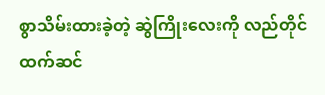စွာသိမ်းထားခဲ့တဲ့ ဆွဲကြိုးလေးကို လည်တိုင်ထက်ဆင်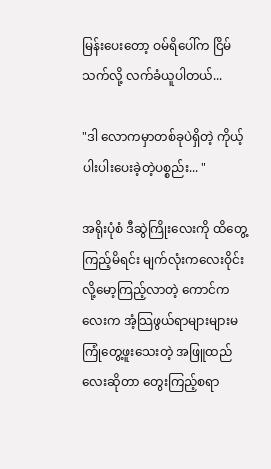မြန်းပေးတော့ ဝမ်ရိပေါ်က ငြိမ်သက်လို့ လက်ခံယူပါတယ်...

"ဒါ လောကမှာတစ်ခုပဲရှိတဲ့ ကိုယ့် ပါးပါးပေးခဲ့တဲ့ပစ္စည်း... "

အရိုးပုံစံ ဒီဆွဲကြိုးလေးကို ထိတွေ့ကြည့်မိရင်း မျက်လုံးကလေးဝိုင်းလို့မော့ကြည့်လာတဲ့ ကောင်ကလေးက အံ့သြဖွယ်ရာများများမကြုံတွေ့ဖူးသေးတဲ့ အဖြူထည်လေးဆိုတာ တွေးကြည့်စရာ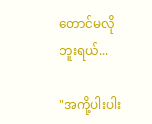တောင်မလိုဘူးရယ်...

"အကို့ပါးပါး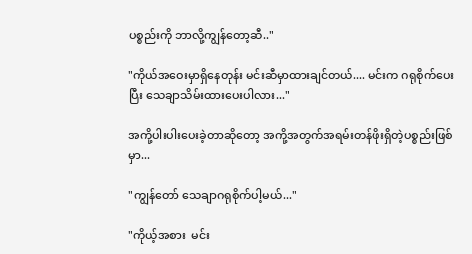ပစ္စည်းကို ဘာလို့ကျွန်တော့ဆီ.."

"ကိုယ်အဝေးမှာရှိနေတုန်း မင်းဆီမှာထားချင်တယ်.... မင်းက ဂရုစိုက်ပေးပြီး သေချာသိမ်းထားပေးပါလား..."

အကို့ပါးပါးပေးခဲ့တာဆိုတော့ အကို့အတွက်အရမ်းတန်ဖိုးရှိတဲ့ပစ္စည်းဖြစ်မှာ...

"ကျွန်တော် သေချာဂရုစိုက်ပါ့မယ်..."

"ကိုယ့်အစား  မင်း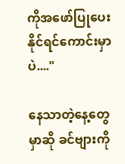ကိုအဖော်ပြုပေးနိုင်ရင်ကောင်းမှာပဲ...."

နေသာတဲ့နေ့တွေမှာဆို ခင်ဗျားကို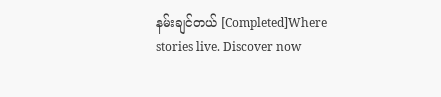နမ်းချင်တယ် [Completed]Where stories live. Discover now